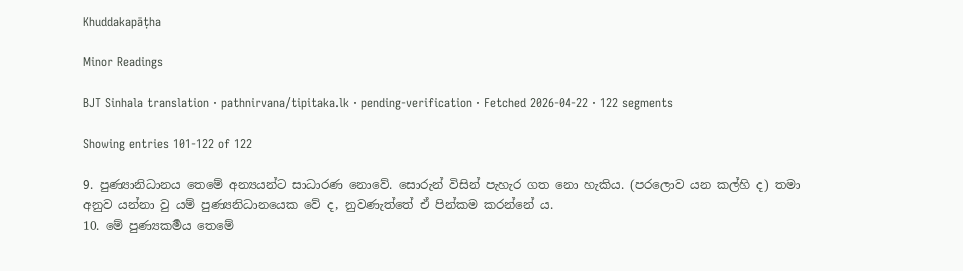Khuddakapāṭha

Minor Readings

BJT Sinhala translation · pathnirvana/tipitaka.lk · pending-verification · Fetched 2026-04-22 · 122 segments

Showing entries 101-122 of 122

9. පුණ්‍යානිධානය තෙමේ අන්‍යයන්ට සාධාරණ නොවේ. සොරුන් විසින් පැහැර ගත නො හැකිය. (පරලොව යන කල්හි ද) තමා අනුව යන්නා වු යම් පුණ්‍යනිධානයෙක වේ ද, නුවණැත්තේ ඒ පින්කම කරන්නේ ය.
10. මේ පුණ්‍යකර්‍මය තෙමේ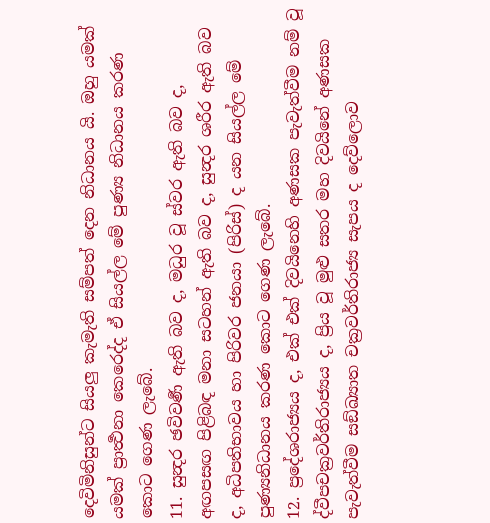දෙවිමිනිසුන්ට සියලු කැමැති සම්පත් දෙන නිධානය යි. ඔහු යමක් යමක් ප්‍රාර්‍ත්‍ථනා කෙරෙද්ද ඒ සියල්ල මේ පුණ්‍ය නිධානය කරණ කොට ගෙණ ලැබේ.
11. සුන්‍දර ඡවිවර්‍ණ ඇති බව ද, මධුර වූ ස්වර ඇති බව ද, අඟපසඟ පිළිබඳ මනා සටහන් ඇති බව ද, සුන්‍දර ශරීර ඇති බව ද, අධිපතිභාවය හා පිරිවර ජනයා (පිරිස්) ද යන සියල්ල මේ පුණ්‍යනිධානය කරණ කොට ගෙණ ලැබේ.
12. ප්‍රදේශරාජ්‍යය ද, එක් එක් දිවයිනෙහි අණසක පැවැත්වීම නම් වූ ද්වීපචක්‍රවර්තිරාජ්‍යය ද, ප්‍රිය වූ මුළු සතර මහ දිවයිනේ අණසක පැවැත්වීම සඞ්ඛ්‍යාත චක්‍රවර්තිරාජ්‍ය සැපය ද දෙව්ලොව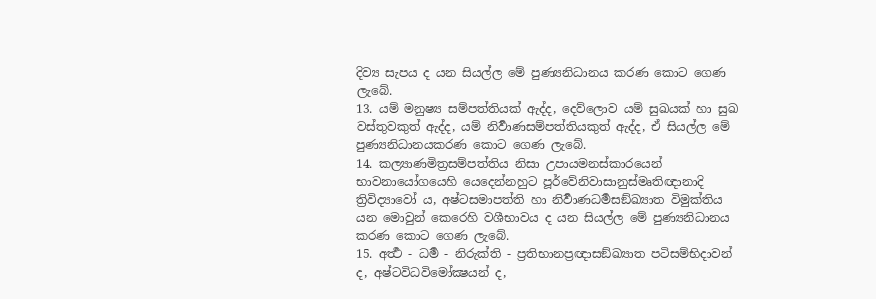දිව්‍ය සැපය ද යන සියල්ල මේ පුණ්‍යනිධානය කරණ කොට ගෙණ ලැබේ.
13. යම් මනුෂ්‍ය සම්පත්තියක් ඇද්ද, දෙව්ලොව යම් සුඛයක් හා සුඛ වස්තුවකුත් ඇද්ද, යම් නිර්‍වාණසම්පත්තියකුත් ඇද්ද, ඒ සියල්ල මේ පුණ්‍යනිධානයකරණ කොට ගෙණ ලැබේ.
14. කල්‍යාණමිත්‍රසම්පත්තිය නිසා උපායමනස්කාරයෙන් භාවනායෝගයෙහි යෙදෙන්නහුට පූර්වේනිවාසානුස්මෘතිඥානාදි ත්‍රිවිද්‍යාවෝ ය, අෂ්ටසමාපත්ති හා නිර්‍වාණධර්‍මසඞ්ඛ්‍යාත විමුක්තිය යන මොවුන් කෙරෙහි වශීභාවය ද යන සියල්ල මේ පුණ්‍යනිධානය කරණ කොට ගෙණ ලැබේ.
15. අර්‍ත්‍ථ - ධර්‍ම - නිරුක්ති - ප්‍රතිභානප්‍රඥාසඞ්ඛ්‍යාත පටිසම්භිදාවන් ද, අෂ්ටවිධවිමෝක්‍ෂයන් ද,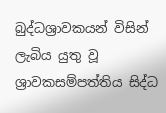බුද්ධශ්‍රාවකයන් විසින් ලැබිය යුතු වූ ශ්‍රාවකසම්පත්තිය සිද්ධ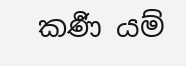කර්‍ණ යම්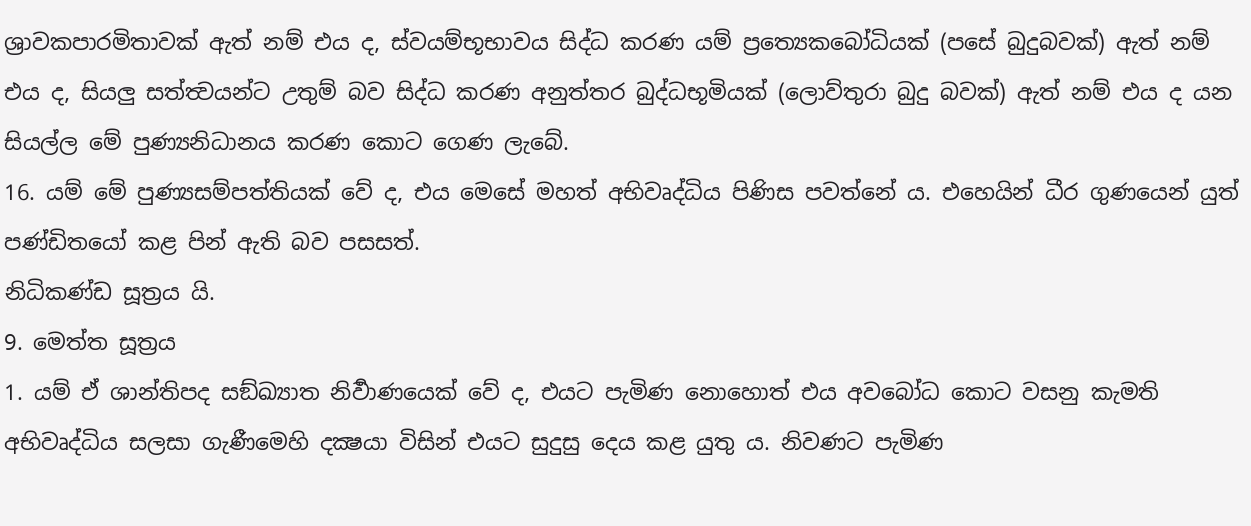ශ්‍රාවකපාරමිතාවක් ඇත් නම් එය ද, ස්වයම්භූභාවය සිද්ධ කරණ යම් ප්‍රත්‍යෙකබෝධියක් (පසේ බුදුබවක්) ඇත් නම් එය ද, සියලු සත්ත්‍වයන්ට උතුම් බව සිද්ධ කරණ අනුත්තර බුද්ධභූමියක් (ලොව්තුරා බුදු බවක්) ඇත් නම් එය ද යන සියල්ල මේ පුණ්‍යනිධානය කරණ කොට ගෙණ ලැබේ.
16. යම් මේ පුණ්‍යසම්පත්තියක් වේ ද, එය මෙසේ මහත් අභිවෘද්ධිය පිණිස පවත්නේ ය. එහෙයින් ධීර ගුණයෙන් යුත් පණ්ඩිතයෝ කළ පින් ඇති බව පසසත්.
නිධිකණ්ඩ සූත්‍රය යි.
9. මෙත්ත සූත්‍රය
1. යම් ඒ ශාන්තිපද සඞ්ඛ්‍යාත නිර්‍වාණයෙක් වේ ද, එයට පැමිණ නොහොත් එය අවබෝධ කොට වසනු කැමති අභිවෘද්ධිය සලසා ගැණීමෙහි දක්‍ෂයා විසින් එයට සුදුසු දෙය කළ යුතු ය. නිවණට පැමිණ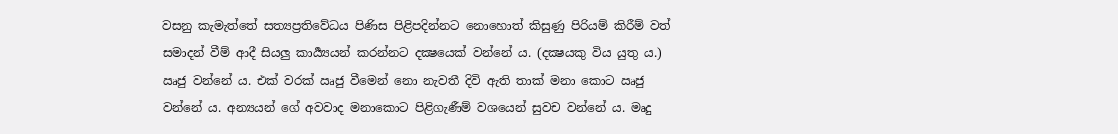වසනු කැමැත්තේ සත්‍යප්‍රතිවේධය පිණිස පිළිපදින්නට නොහොත් කිසුණු පිරියම් කිරීම් වත් සමාදන් වීම් ආදී සියලු කාර්‍ය්‍යයන් කරන්නට දක්‍ෂයෙක් වන්නේ ය. (දක්‍ෂයකු විය යුතු ය.) ඍජු වන්නේ ය. එක් වරක් ඍජු වීමෙන් නො නැවතී දිවි ඇති තාක් මනා කොට ඍජු වන්නේ ය. අන්‍යයන් ගේ අවවාද මනාකොට පිළිගැණීම් වශයෙන් සුවච වන්නේ ය. මෘදු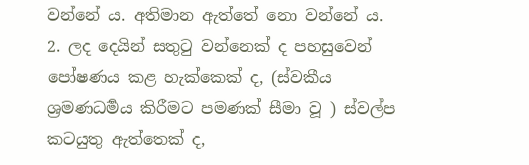වන්නේ ය. අතිමාන ඇත්තේ නො වන්නේ ය.
2. ලද දෙයින් සතුටු වන්නෙක් ද පහසුවෙන් පෝෂණය කළ හැක්කෙක් ද, (ස්වකීය ශ්‍රමණධර්‍මය කිරීමට පමණක් සීමා වූ ) ස්වල්ප කටයුතු ඇත්තෙක් ද,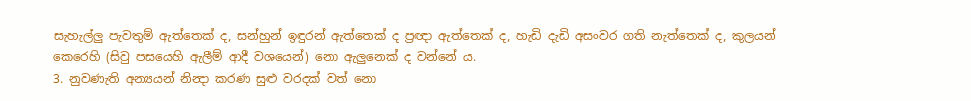සැහැල්ලු පැවතුම් ඇත්තෙක් ද, සන්හුන් ඉඳුරන් ඇත්තෙක් ද ප්‍රඥා ඇත්තෙක් ද, හැඩි දැඩි අසංවර ගති නැත්තෙක් ද, කුලයන් කෙරෙහි (සිවු පසයෙහි ඇලීම් ආදී වශයෙන්) නො ඇලුනෙක් ද වන්නේ ය.
3. නුවණැති අන්‍යයන් නින්‍දා කරණ සුළු වරදක් වත් නො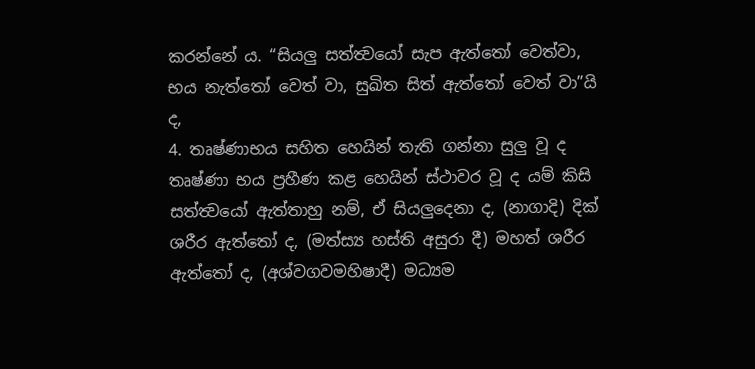කරන්නේ ය. “සියලු සත්ත්‍වයෝ සැප ඇත්තෝ වෙත්වා, භය නැත්තෝ වෙත් වා, සුඛිත සිත් ඇත්තෝ වෙත් වා”යි ද,
4. තෘෂ්ණාභය සහිත හෙයින් තැති ගන්නා සුලු වූ ද තෘෂ්ණා භය ප්‍රහීණ කළ හෙයින් ස්ථාවර වූ ද යම් කිසි සත්ත්‍වයෝ ඇත්තාහු නම්, ඒ සියලුදෙනා ද, (නාගාදි) දික් ශරීර ඇත්තෝ ද, (මත්ස්‍ය හස්ති අසුරා දී) මහත් ශරීර ඇත්තෝ ද, (අශ්වගවමහිෂාදී) මධ්‍යම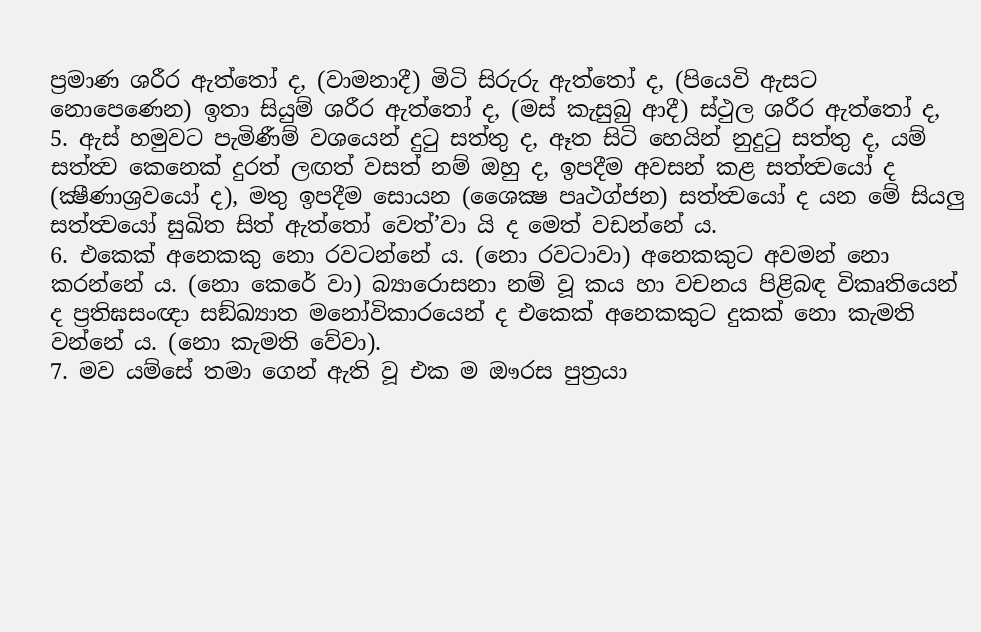ප්‍රමාණ ශරීර ඇත්තෝ ද, (වාමනාදී) මිටි සිරුරු ඇත්තෝ ද, (පියෙවි ඇසට නොපෙණෙන) ඉතා සියුම් ශරීර ඇත්තෝ ද, (මස් කැසුබු ආදී) ස්ථුල ශරීර ඇත්තෝ ද,
5. ඇස් හමුවට පැමිණීම් වශයෙන් දුටු සත්තු ද, ඈත සිටි හෙයින් නුදුටු සත්තු ද, යම් සත්ත්‍ව කෙනෙක් දුරත් ලඟත් වසත් නම් ඔහු ද, ඉපදීම අවසන් කළ සත්ත්‍වයෝ ද (ක්‍ෂීණාශ්‍රවයෝ ද), මතු ඉපදීම සොයන (ශෛක්‍ෂ පෘථග්ජන) සත්ත්‍වයෝ ද යන මේ සියලු සත්ත්‍වයෝ සුඛිත සිත් ඇත්තෝ වෙත්’වා යි ද මෙත් වඩන්නේ ය.
6. එකෙක් අනෙකකු නො රවටන්නේ ය. (නො රවටාවා) අනෙකකුට අවමන් නො කරන්නේ ය. (නො කෙරේ වා) බ්‍යාරොසනා නම් වූ කය හා වචනය පිළිබඳ විකෘතියෙන් ද ප්‍රතිඝසංඥා සඞ්ඛ්‍යාත මනෝවිකාරයෙන් ද එකෙක් අනෙකකුට දුකක් නො කැමති වන්නේ ය. (නො කැමති වේවා).
7. මව යම්සේ තමා ගෙන් ඇති වූ එක ම ඖරස පුත්‍රයා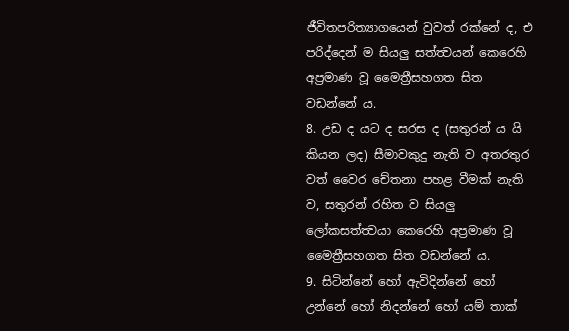ජීවිතපරිත්‍යාගයෙන් වුවත් රක්නේ ද, එ පරිද්දෙන් ම සියලු සත්ත්‍වයන් කෙරෙහි අප්‍රමාණ වූ මෛත්‍රීසහගත සිත වඩන්නේ ය.
8. උඩ ද යට ද සරස ද (සතුරන් ය යි කියන ලද) සීමාවකුදු නැති ව අතරතුර වත් වෛර චේතනා පහළ වීමක් නැති ව, සතුරන් රහිත ව සියලු ලෝකසත්ත්‍වයා කෙරෙහි අප්‍රමාණ වූ මෛත්‍රීසහගත සිත වඩන්නේ ය.
9. සිටින්නේ හෝ ඇවිදින්නේ හෝ උන්නේ හෝ නිදන්නේ හෝ යම් තාක්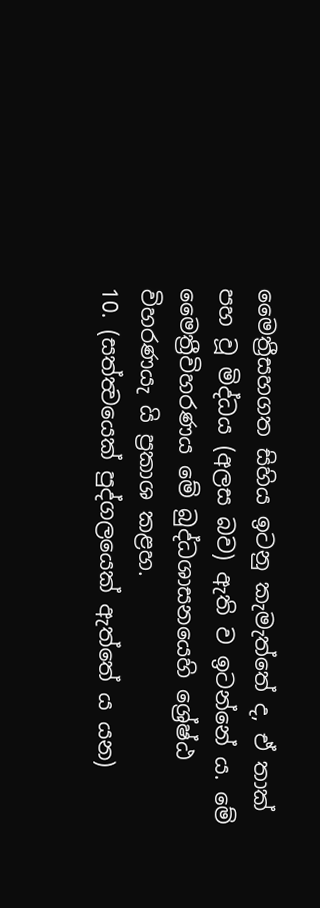මෛත්‍රීසහගත සිහිය ඉටනු කැමැත්තේ ද, ඒ තාක් පහ වූ මිද්ධය (අලස බව) ඇති ව ඉටන්නේ ය. මේ මෛත්‍රීවිහරණය මේ බුද්ධශාසනයෙහි ශ්‍රේෂ්ඨ විහරණයැ යි ප්‍රකාශ කළහ.
10. (සත්ත්‍වයෙක් පුද්ගලයෙක් ඇත්තේ ය යන)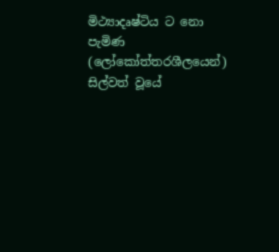මිථ්‍යාදෘෂ්ටිය ට නො පැමිණ (ලෝකෝත්තරශීලයෙන්) සිල්වත් වූයේ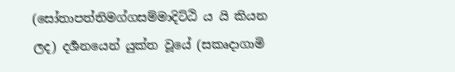(සෝතාපත්තිමග්ගසම්මාදිට්ඨි ය යි කියන ලද) දර්‍ශනයෙන් යුක්ත වූයේ (සකෘදාගාමි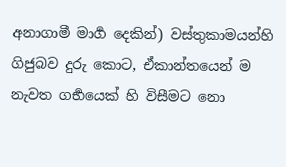අනාගාමී මාර්‍ග දෙකින්) වස්තුකාමයන්හි ගිජුබව දුරු කොට, ඒකාන්තයෙන් ම නැවත ගර්‍භයෙක් හි විසීමට නො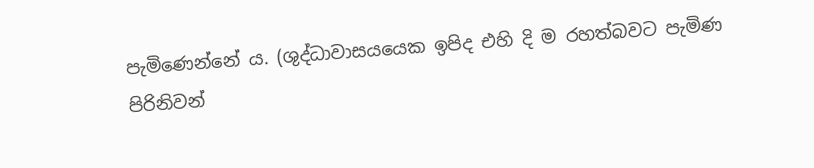පැමිණෙන්නේ ය. (ශුද්ධාවාසයයෙක ඉපිද එහි දි ම රහත්බවට පැමිණ පිරිනිවන්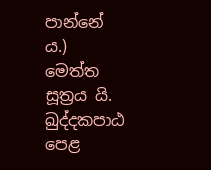පාන්නේ ය.)
මෙත්ත සූත්‍රය යි.
ඛුද්දකපාඨ පෙළ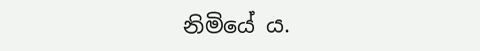නිමියේ ය.